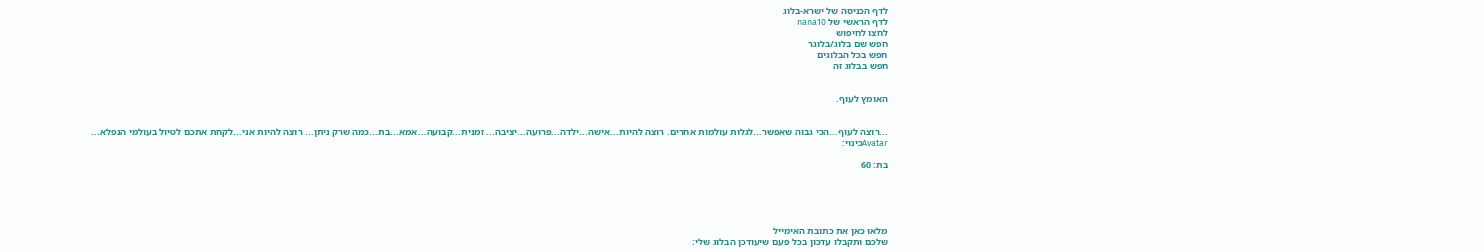לדף הכניסה של ישרא-בלוג
לדף הראשי של nana10
לחצו לחיפוש
חפש שם בלוג/בלוגר
חפש בכל הבלוגים
חפש בבלוג זה


האומץ לעוף.


...רוצה לעוף...הכי גבוה שאפשר...לגלות עולמות אחרים. רוצה להיות...אישה...ילדה...פרועה...יציבה... זמנית...קבועה...אמא...בת...כמה שרק ניתן... רוצה להיות אני...לקחת אתכם לטיול בעולמי הנפלא...
Avatarכינוי:

בת: 60





מלאו כאן את כתובת האימייל
שלכם ותקבלו עדכון בכל פעם שיעודכן הבלוג שלי: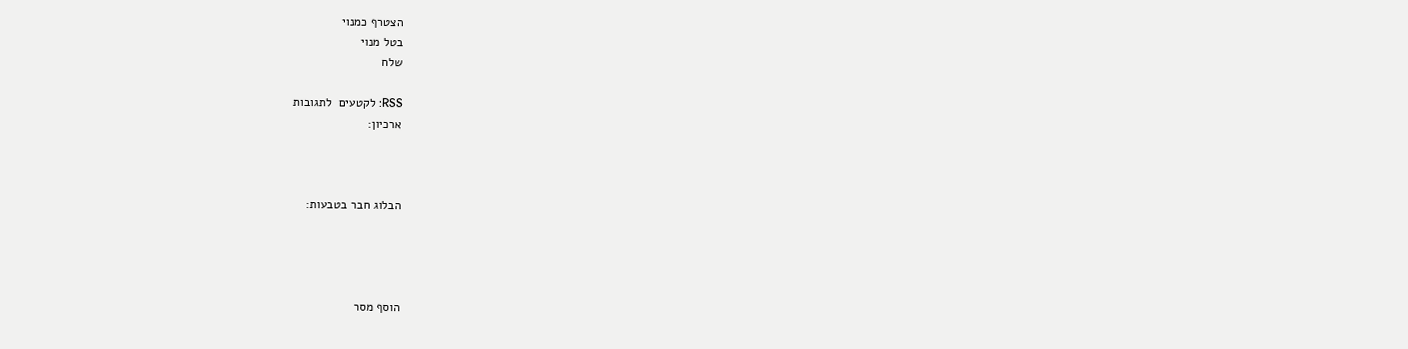הצטרף כמנוי
בטל מנוי
שלח

RSS: לקטעים  לתגובות
ארכיון:



הבלוג חבר בטבעות:




הוסף מסר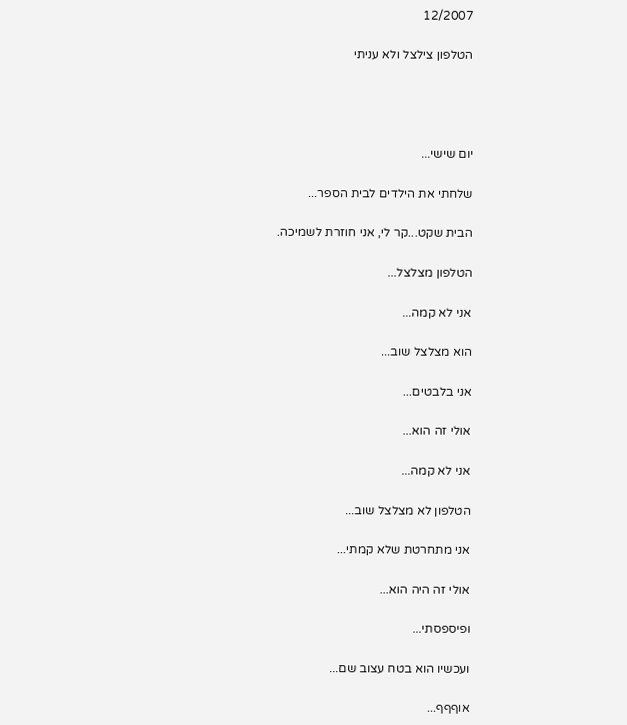12/2007

הטלפון צילצל ולא עניתי




יום שישי...

שלחתי את הילדים לבית הספר...

הבית שקט...קר לי, אני חוזרת לשמיכה.

הטלפון מצלצל...

אני לא קמה...

הוא מצלצל שוב...

אני בלבטים...

אולי זה הוא...

אני לא קמה...

הטלפון לא מצלצל שוב...

אני מתחרטת שלא קמתי...

אולי זה היה הוא...

ופיספסתי...

ועכשיו הוא בטח עצוב שם...

אוףףף...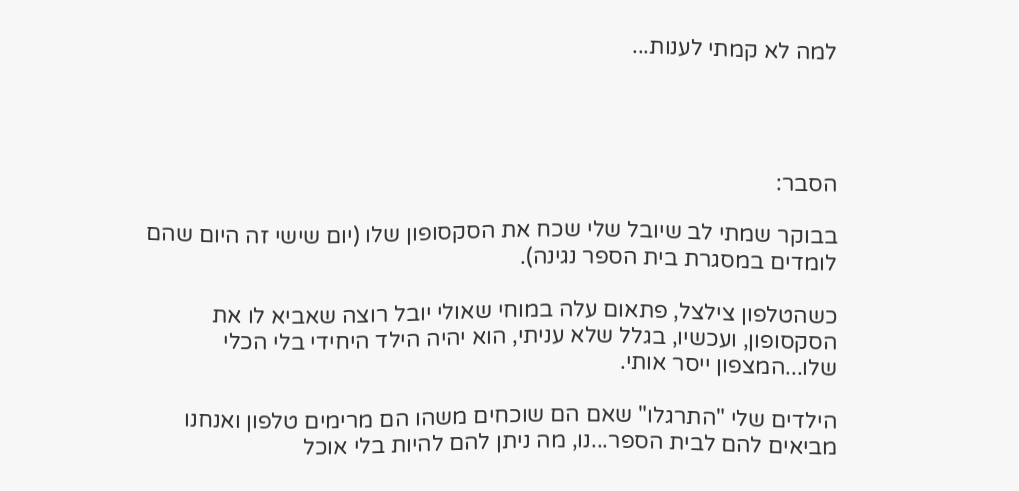למה לא קמתי לענות...




הסבר:

בבוקר שמתי לב שיובל שלי שכח את הסקסופון שלו (יום שישי זה היום שהם לומדים במסגרת בית הספר נגינה).

כשהטלפון צילצל, פתאום עלה במוחי שאולי יובל רוצה שאביא לו את הסקסופון, ועכשיו, בגלל שלא עניתי, הוא יהיה הילד היחידי בלי הכלי שלו...המצפון ייסר אותי.

הילדים שלי "התרגלו" שאם הם שוכחים משהו הם מרימים טלפון ואנחנו מביאים להם לבית הספר...נו, מה ניתן להם להיות בלי אוכל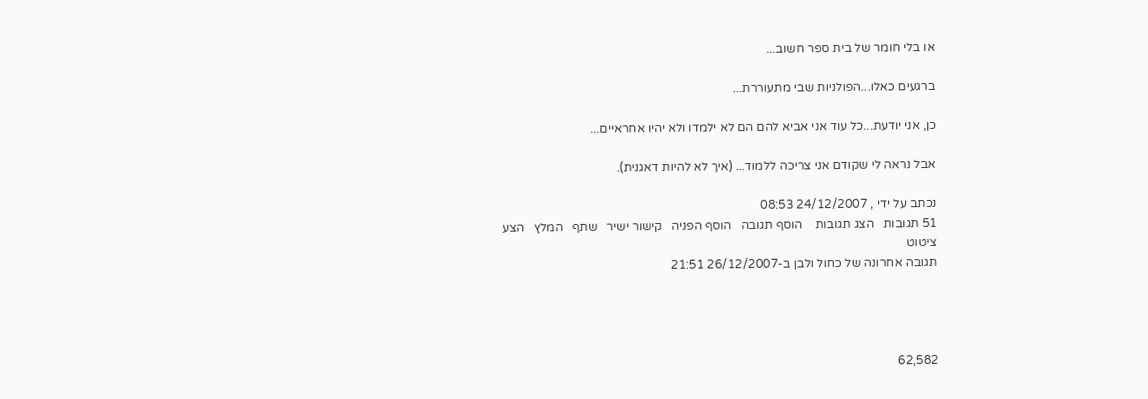או בלי חומר של בית ספר חשוב...

ברגעים כאלו...הפולניות שבי מתעוררת...

כן, אני יודעת...כל עוד אני אביא להם הם לא ילמדו ולא יהיו אחראיים...

אבל נראה לי שקודם אני צריכה ללמוד... (איך לא להיות דאגנית).

נכתב על ידי , 24/12/2007 08:53
51 תגובות   הצג תגובות    הוסף תגובה   הוסף הפניה   קישור ישיר   שתף   המלץ   הצע ציטוט
תגובה אחרונה של כחול ולבן ב-26/12/2007 21:51




62,582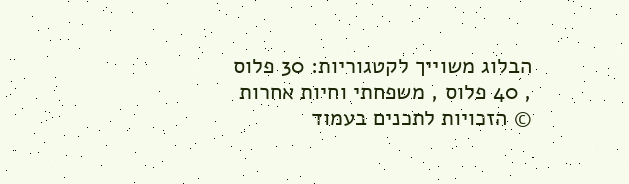הבלוג משוייך לקטגוריות: 30 פלוס , 40 פלוס , משפחתי וחיות אחרות
© הזכויות לתכנים בעמוד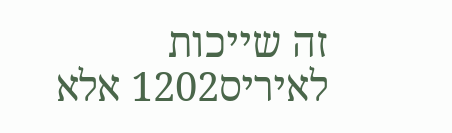זה שייכות לאיריס1202 אלא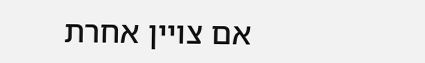אם צויין אחרת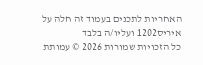האחריות לתכנים בעמוד זה חלה על איריס1202 ועליו/ה בלבד
כל הזכויות שמורות 2026 © עמותת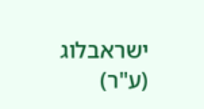ישראבלוג (ע"ר)